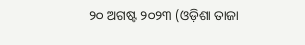୨୦ ଅଗଷ୍ଟ ୨୦୨୩ (ଓଡ଼ିଶା ତାଜା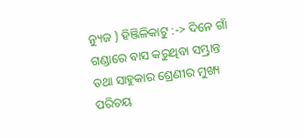ନ୍ୟୁଜ ) ହିଞ୍ଜିଳିକାଟୁ :-> ଦିନେ ଗାଁ ଗଣ୍ଡାରେ ବାସ କରୁଥିବା ସମ୍ଭ୍ରାନ୍ତ ତଥା ସାହୁକାର ଶ୍ରେଣୀର ମୁଖ୍ୟ ପରିଚୟ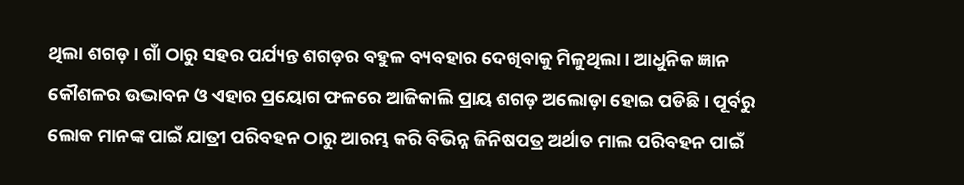ଥିଲା ଶଗଡ଼ । ଗାଁ ଠାରୁ ସହର ପର୍ଯ୍ୟନ୍ତ ଶଗଡ଼ର ବହୁଳ ବ୍ୟବହାର ଦେଖିବାକୁ ମିଳୁଥିଲା। ଆଧୁନିକ ଜ୍ଞାନ କୌଶଳର ଉଦ୍ଭାବନ ଓ ଏହାର ପ୍ରୟୋଗ ଫଳରେ ଆଜିକାଲି ପ୍ରାୟ ଶଗଡ଼ ଅଲୋଡ଼ା ହୋଇ ପଡିଛି । ପୂର୍ବରୁ ଲୋକ ମାନଙ୍କ ପାଇଁ ଯାତ୍ରୀ ପରିବହନ ଠାରୁ ଆରମ୍ଭ କରି ବିଭିନ୍ନ ଜିନିଷପତ୍ର ଅର୍ଥାତ ମାଲ ପରିବହନ ପାଇଁ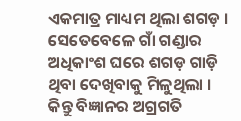ଏକମାତ୍ର ମାଧ୍ୟମ ଥିଲା ଶଗଡ଼ । ସେତେବେଳେ ଗାଁ ଗଣ୍ଡାର ଅଧିକାଂଶ ଘରେ ଶଗଡ଼ ଗାଡ଼ି ଥିବା ଦେଖିବାକୁ ମିଳୁଥିଲା । କିନ୍ତୁ ବିଜ୍ଞାନର ଅଗ୍ରଗତି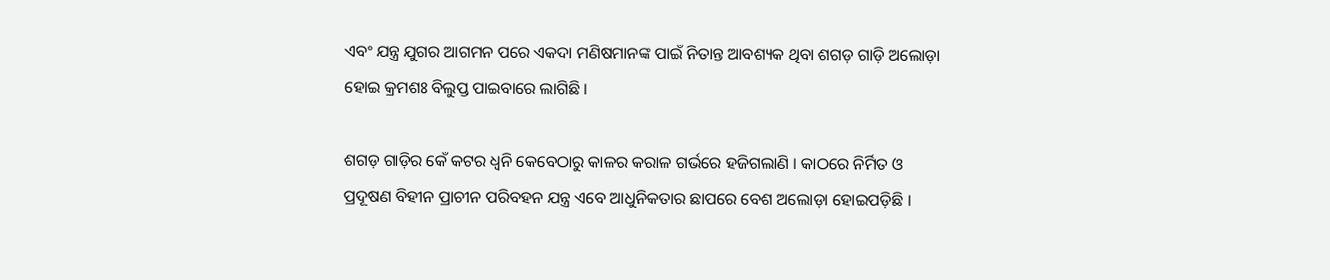ଏବଂ ଯନ୍ତ୍ର ଯୁଗର ଆଗମନ ପରେ ଏକଦା ମଣିଷମାନଙ୍କ ପାଇଁ ନିତାନ୍ତ ଆବଶ୍ୟକ ଥିବା ଶଗଡ଼ ଗାଡ଼ି ଅଲୋଡ଼ା ହୋଇ କ୍ରମଶଃ ବିଲୁପ୍ତ ପାଇବାରେ ଲାଗିଛି ।

ଶଗଡ଼ ଗାଡ଼ିର କେଁ କଟର ଧ୍ୱନି କେବେଠାରୁ କାଳର କରାଳ ଗର୍ଭରେ ହଜିଗଲାଣି । କାଠରେ ନିର୍ମିତ ଓ ପ୍ରଦୂଷଣ ବିହୀନ ପ୍ରାଚୀନ ପରିବହନ ଯନ୍ତ୍ର ଏବେ ଆଧୁନିକତାର ଛାପରେ ବେଶ ଅଲୋଡ଼ା ହୋଇପଡ଼ିଛି ।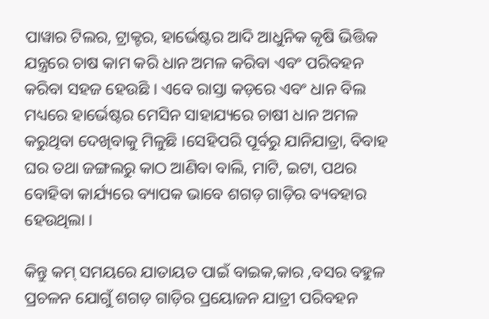ପାୱାର ଟିଲର, ଟ୍ରାକ୍ଟର, ହାର୍ଭେଷ୍ଟର ଆଦି ଆଧୁନିକ କୃଷି ଭିତ୍ତିକ ଯନ୍ତ୍ରରେ ଚାଷ କାମ କରି ଧାନ ଅମଳ କରିବା ଏବଂ ପରିବହନ କରିବା ସହଜ ହେଉଛି । ଏବେ ରାସ୍ତା କଡ଼ରେ ଏବଂ ଧାନ ବିଲ ମଧ୍ୟରେ ହାର୍ଭେଷ୍ଟର ମେସିନ ସାହାଯ୍ୟରେ ଚାଷୀ ଧାନ ଅମଳ କରୁଥିବା ଦେଖିବାକୁ ମିଳୁଛି ।ସେହିପରି ପୂର୍ବରୁ ଯାନିଯାତ୍ରା, ବିବାହ ଘର ତଥା ଜଙ୍ଗଲରୁ କାଠ ଆଣିବା ବାଲି, ମାଟି, ଇଟା, ପଥର ବୋହିବା କାର୍ଯ୍ୟରେ ବ୍ୟାପକ ଭାବେ ଶଗଡ଼ ଗାଡ଼ିର ବ୍ୟବହାର ହେଉଥିଲା ।

କିନ୍ତୁ କମ୍ ସମୟରେ ଯାତାୟତ ପାଇଁ ବାଇକ,କାର ,ବସର ବହୁଳ ପ୍ରଚଳନ ଯୋଗୁଁ ଶଗଡ଼ ଗାଡ଼ିର ପ୍ରୟୋଜନ ଯାତ୍ରୀ ପରିବହନ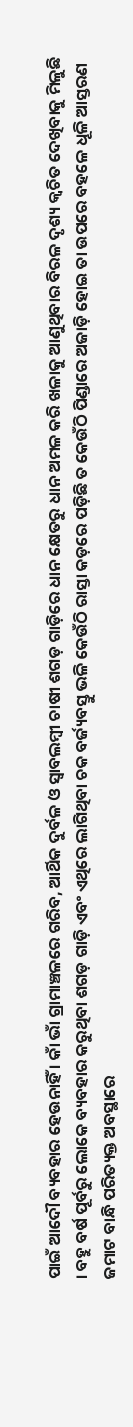ପାଇଁ ଆଦୌ ବ୍ୟବହାର ହେଉନାହିଁ । କାଁ ଭାଁ ଗ୍ରାମାଞ୍ଚଳରେ ଗରିବ, ଆର୍ଥିକ ଦୁର୍ବଳ ଓ ସ୍ୱାବଲମ୍ବୀ ଚାଷୀ ଶଗଡ଼ ଗାଡ଼ିରେ ଧାନ କ୍ଷେତରୁ ଧାନ ଅମଳ କରି ଖଳାକୁ ଆଣୁଥିବାର ବିରଳ ଦୃଶ୍ୟ କ୍ୱଚିତ ଦେଖିବାକୁ ମିଳୁଛି । ବହୁ ବର୍ଷ ପୂର୍ବରୁ ଲୋକେ ବ୍ୟବହାର କରୁଥିବା ଶଗଡ଼ ଗାଡ଼ି ଏବଂ ଏଥିରେ ଲାଗିଥିବା ଚକ ବର୍ଜ୍ୟବସ୍ତୁ ଭଳି କେଉଁଠି ରାସ୍ତା କଡ଼ରେ ପଡ଼ିଛି ତ କେଉଁଠି ପିଣ୍ଡାରେ ଅଜାଡ଼ି ହୋଇ ତା ଉପରେ ବହଳେ ଧୂଳି ଆସ୍ତରଣ ଜମାଟ ବାନ୍ଧି ପରିତ୍ୟକ୍ତ ଅବସ୍ଥାରେ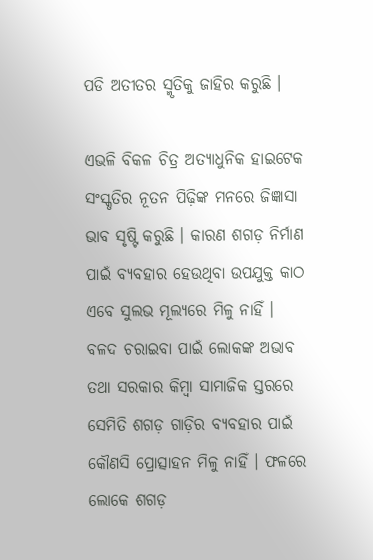ପଡି ଅତୀତର ସ୍ମୃତିକୁ ଜାହିର କରୁଛି ।

ଏଭଳି ବିକଳ ଚିତ୍ର ଅତ୍ୟାଧୁନିକ ହାଇଟେକ ସଂସ୍କୃତିର ନୂତନ ପିଢ଼ିଙ୍କ ମନରେ ଜିଜ୍ଞାସା ଭାବ ସୃଷ୍ଟି କରୁଛି । କାରଣ ଶଗଡ଼ ନିର୍ମାଣ ପାଇଁ ବ୍ୟବହାର ହେଉଥିବା ଉପଯୁକ୍ତ କାଠ ଏବେ ସୁଲଭ ମୂଲ୍ୟରେ ମିଳୁ ନାହିଁ । ବଳଦ ଚରାଇବା ପାଇଁ ଲୋକଙ୍କ ଅଭାବ ତଥା ସରକାର କିମ୍ବା ସାମାଜିକ ସ୍ତରରେ ସେମିତି ଶଗଡ଼ ଗାଡ଼ିର ବ୍ୟବହାର ପାଇଁ କୌଣସି ପ୍ରୋତ୍ସାହନ ମିଳୁ ନାହିଁ । ଫଳରେ ଲୋକେ ଶଗଡ଼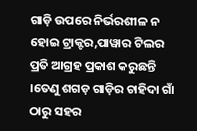ଗାଡ଼ି ଉପରେ ନିର୍ଭରଶୀଳ ନ ହୋଇ ଟ୍ରାକ୍ଟର,ପାୱାର ଟିଲର ପ୍ରତି ଆଗ୍ରହ ପ୍ରକାଶ କରୁଛନ୍ତି ।ତେଣୁ ଶଗଡ଼ ଗାଡ଼ିର ଚାହିଦା ଗାଁ ଠାରୁ ସହର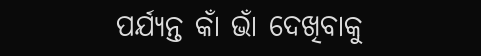ପର୍ଯ୍ୟନ୍ତ କାଁ ଭାଁ ଦେଖିବାକୁ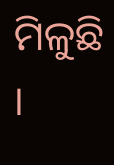ମିଳୁଛି ।